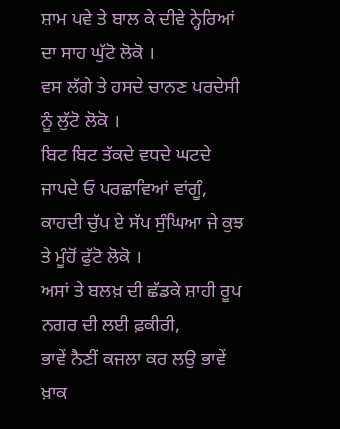ਸ਼ਾਮ ਪਵੇ ਤੇ ਬਾਲ ਕੇ ਦੀਵੇ ਨ੍ਹੇਰਿਆਂ ਦਾ ਸਾਹ ਘੁੱਟੋ ਲੋਕੋ ।
ਵਸ ਲੱਗੇ ਤੇ ਹਸਦੇ ਚਾਨਣ ਪਰਦੇਸੀ ਨੂੰ ਲੁੱਟੋ ਲੋਕੋ ।
ਬਿਟ ਬਿਟ ਤੱਕਦੇ ਵਧਦੇ ਘਟਦੇ ਜਾਪਦੇ ਓ ਪਰਛਾਵਿਆਂ ਵਾਂਗੂੰ,
ਕਾਹਦੀ ਚੁੱਪ ਏ ਸੱਪ ਸੁੰਘਿਆ ਜੇ ਕੁਝ ਤੇ ਮੂੰਹੋਂ ਫੁੱਟੋ ਲੋਕੋ ।
ਅਸਾਂ ਤੇ ਬਲਖ਼ ਦੀ ਛੱਡਕੇ ਸ਼ਾਹੀ ਰੂਪ ਨਗਰ ਦੀ ਲਈ ਫ਼ਕੀਰੀ,
ਭਾਵੇਂ ਨੈਣੀਂ ਕਜਲਾ ਕਰ ਲਉ ਭਾਵੇਂ ਖ਼ਾਕ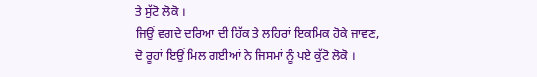ਤੇ ਸੁੱਟੋ ਲੋਕੋ ।
ਜਿਉਂ ਵਗਦੇ ਦਰਿਆ ਦੀ ਹਿੱਕ ਤੇ ਲਹਿਰਾਂ ਇਕਮਿਕ ਹੋਕੇ ਜਾਵਣ,
ਦੋ ਰੂਹਾਂ ਇਉਂ ਮਿਲ ਗਈਆਂ ਨੇ ਜਿਸਮਾਂ ਨੂੰ ਪਏ ਕੁੱਟੋ ਲੋਕੋ ।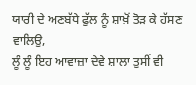ਯਾਰੀ ਦੇ ਅਣਬੱਧੇ ਫੁੱਲ ਨੂੰ ਸ਼ਾਖ਼ੋਂ ਤੋੜ ਕੇ ਹੱਸਣ ਵਾਲਿਉ,
ਲੂੰ ਲੂੰ ਇਹ ਆਵਾਜ਼ਾ ਦੇਵੇ ਸ਼ਾਲਾ ਤੁਸੀਂ ਵੀ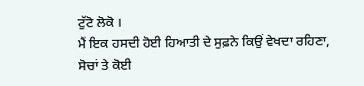ਟੁੱਟੋ ਲੋਕੋ ।
ਮੈਂ ਇਕ ਹਸਦੀ ਹੋਈ ਹਿਆਤੀ ਦੇ ਸੁਫ਼ਨੇ ਕਿਉਂ ਵੇਖਦਾ ਰਹਿਣਾ,
ਸੋਚਾਂ ਤੇ ਕੋਈ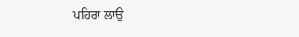ਪਹਿਰਾ ਲਾਉ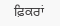ਫ਼ਿਕਰਾਂ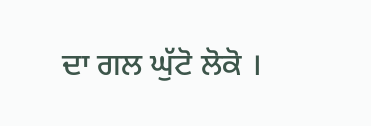ਦਾ ਗਲ ਘੁੱਟੋ ਲੋਕੋ ।